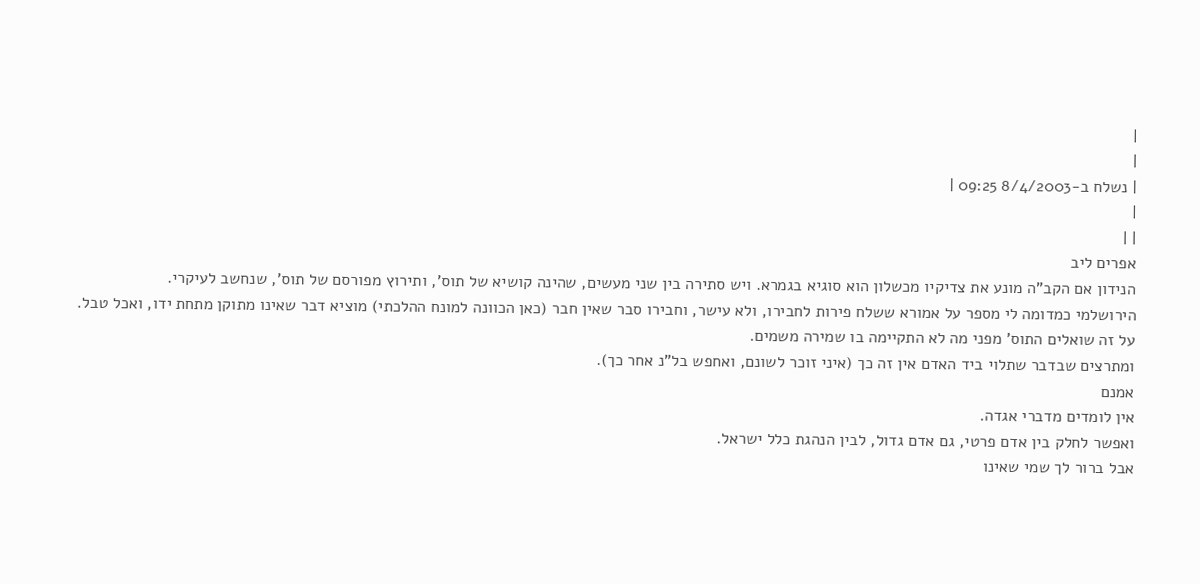|
|
| נשלח ב-8/4/2003 09:25 |
|
| |
אפרים ליב
הנידון אם הקב"ה מונע את צדיקיו מכשלון הוא סוגיא בגמרא. ויש סתירה בין שני מעשים, שהינה קושיא של תוס', ותירוץ מפורסם של תוס', שנחשב לעיקרי.
הירושלמי כמדומה לי מספר על אמורא ששלח פירות לחבירו, ולא עישר, וחבירו סבר שאין חבר (כאן הכוונה למונח ההלכתי) מוציא דבר שאינו מתוקן מתחת ידו, ואכל טבל.
על זה שואלים התוס' מפני מה לא התקיימה בו שמירה משמים.
ומתרצים שבדבר שתלוי ביד האדם אין זה כך (איני זוכר לשונם, ואחפש בל"נ אחר כך).
אמנם
אין לומדים מדברי אגדה.
ואפשר לחלק בין אדם פרטי, גם אדם גדול, לבין הנהגת כלל ישראל.
אבל ברור לך שמי שאינו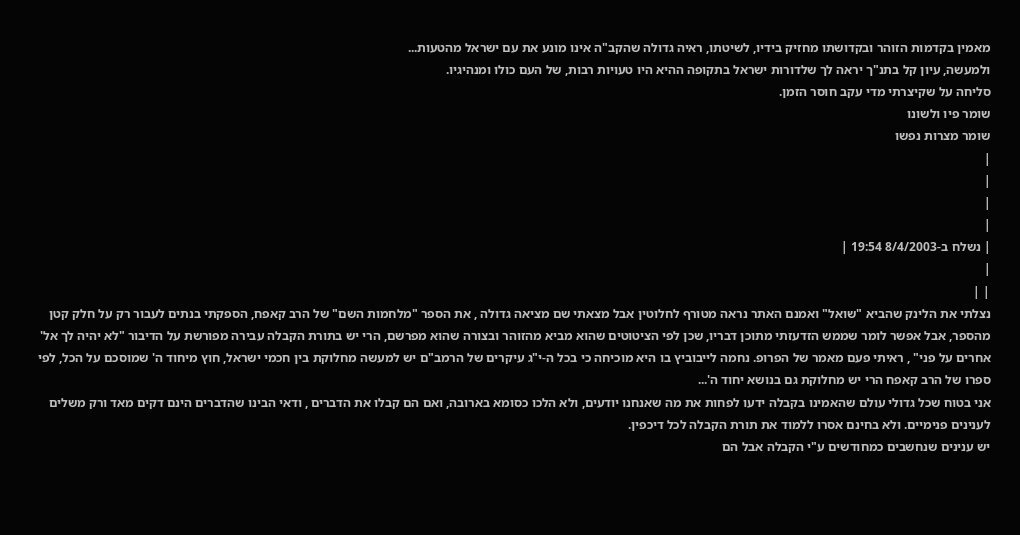מאמין בקדמות הזוהר ובקדושתו מחזיק בידיו, לשיטתו, ראיה גדולה שהקב"ה אינו מונע את עם ישראל מהטעות...
ולמעשה, עיון קל בתנ"ך יראה לך שלדורות ישראל בתקופה ההיא היו טעויות רבות, של העם כולו ומנהיגיו.
סליחה על שקיצרתי מדי עקב חוסר הזמן.
שומר פיו ולשונו
שומר מצרות נפשו
|
|
|
|
| נשלח ב-8/4/2003 19:54 |
|
| |
נצלתי את הלינק שהביא "שואל" ואמנם האתר נראה מטורף לחלוטין אבל מצאתי שם מציאה גדולה , את הספר "מלחמות השם" של הרב קאפח, הספקתי בנתים לעבור רק על חלק קטן מהספר, אבל אפשר לומר שממש הזדעזתי מתוכן דבריו, שכן לפי הציטוטים שהוא מביא מהזוהר ובצורה שהוא מפרשם, הרי יש בתורת הקבלה עבירה מפורשת על הדיבור "לא יהיה לך אל' אחרים על פני" , ראיתי פעם מאמר של הפרופ. נחמה לייבוביץ בו היא מוכיחה כי בכל ה-י"ג עיקרים של הרמב"ם יש למעשה מחלוקת בין חכמי ישראל, חוץ מיחוד ה' שמוסכם על הכל, לפי ספרו של הרב קאפח הרי יש מחלוקת גם בנושא יחוד ה'...
אני בטוח שכל גדולי עולם שהאמינו בקבלה ידעו לפחות את מה שאנחנו יודעים, ולא הלכו כסומא בארובה, ואם הם קבלו את הדברים , ודאי הבינו שהדברים הינם דקים מאד ורק משלים לענינים פנימיים. ולא בחינם אסרו ללמוד את תורת הקבלה לכל דיכפין.
יש ענינים שנחשבים כמחודשים ע"י הקבלה אבל הם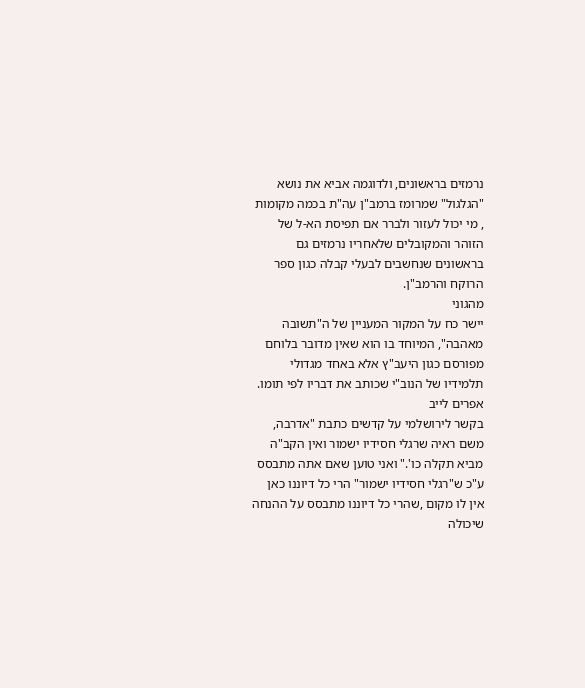נרמזים בראשונים, ולדוגמה אביא את נושא "הגלגול" שמרומז ברמב"ן עה"ת בכמה מקומות , מי יכול לעזור ולברר אם תפיסת הא-ל של הזוהר והמקובלים שלאחריו נרמזים גם בראשונים שנחשבים לבעלי קבלה כגון ספר הרוקח והרמב"ן.
מהגוני
יישר כח על המקור המעניין של ה"תשובה מאהבה", המיוחד בו הוא שאין מדובר בלוחם מפורסם כגון היעב"ץ אלא באחד מגדולי תלמידיו של הנוב"י שכותב את דבריו לפי תומו.
אפרים לייב
בקשר לירושלמי על קדשים כתבת "אדרבה, משם ראיה שרגלי חסידיו ישמור ואין הקב"ה מביא תקלה כו'." ואני טוען שאם אתה מתבסס ע"כ ש"רגלי חסידיו ישמור" הרי כל דיוננו כאן אין לו מקום ,שהרי כל דיוננו מתבסס על ההנחה שיכולה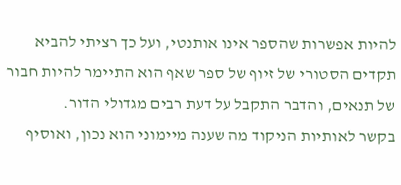להיות אפשרות שהספר אינו אותנטי, ועל כך רציתי להביא תקדים הסטורי של זיוף של ספר שאף הוא התיימר להיות חבור של תנאים, והדבר התקבל על דעת רבים מגדולי הדור.
בקשר לאותיות הניקוד מה שענה מיימוני הוא נכון, ואוסיף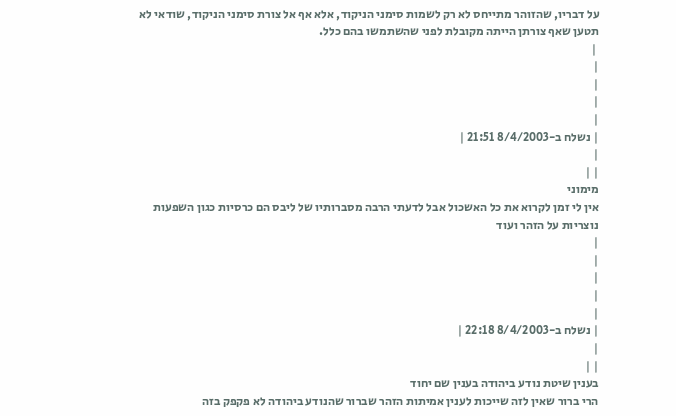על דבריו, שהזוהר מתייחס לא רק לשמות סימני הניקוד, אלא אף אל צורת סימני הניקוד, שודאי לא תטען שאף צורתן הייתה מקובלת לפני שהשתמשו בהם כלל.
 |
|
|
|
|
| נשלח ב-8/4/2003 21:51 |
|
| |
מימוני
אין לי זמן לקרוא את כל האשכול אבל לדעתי הרבה מסברותיו של ליבס הם כרסיות כגון השפעות נוצריות על הזהר ועוד
|
|
|
|
|
| נשלח ב-8/4/2003 22:18 |
|
| |
בענין שיטת נודע ביהודה בענין שם יחוד
הרי ברור שאין לזה שייכות לענין אמיתות הזהר שברור שהנודע ביהודה לא פקפק בזה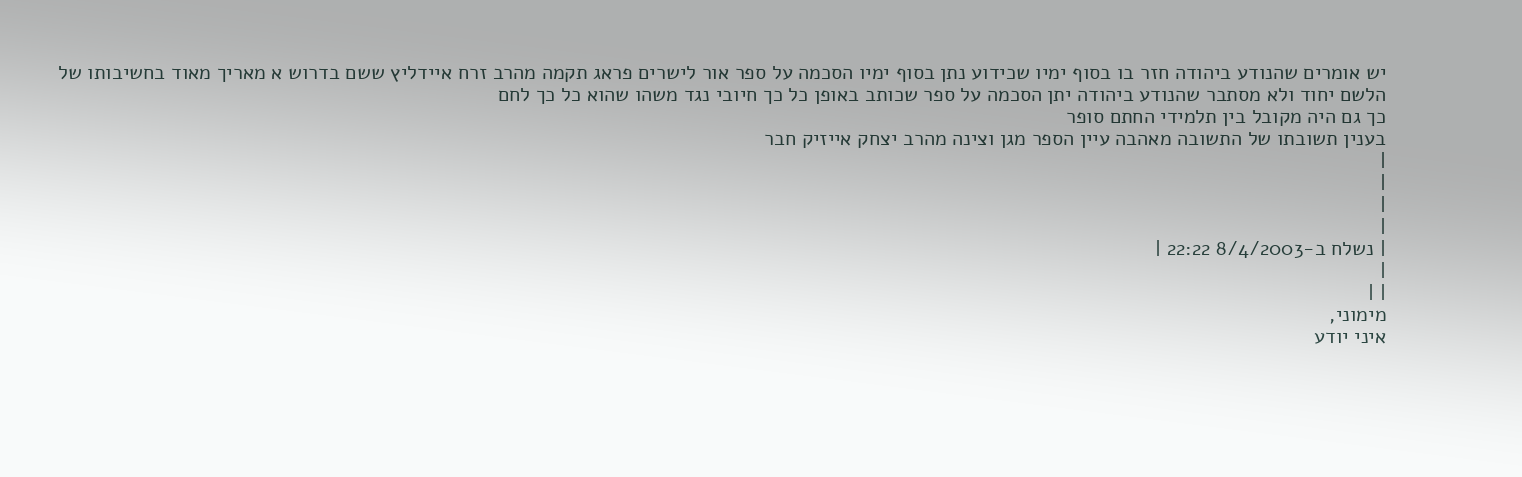יש אומרים שהנודע ביהודה חזר בו בסוף ימיו שכידוע נתן בסוף ימיו הסכמה על ספר אור לישרים פראג תקמה מהרב זרח איידליץ ששם בדרוש א מאריך מאוד בחשיבותו של הלשם יחוד ולא מסתבר שהנודע ביהודה יתן הסכמה על ספר שכותב באופן כל כך חיובי נגד משהו שהוא כל כך לחם
כך גם היה מקובל בין תלמידי החתם סופר
בענין תשובתו של התשובה מאהבה עיין הספר מגן וצינה מהרב יצחק אייזיק חבר
|
|
|
|
| נשלח ב-8/4/2003 22:22 |
|
| |
מימוני,
איני יודע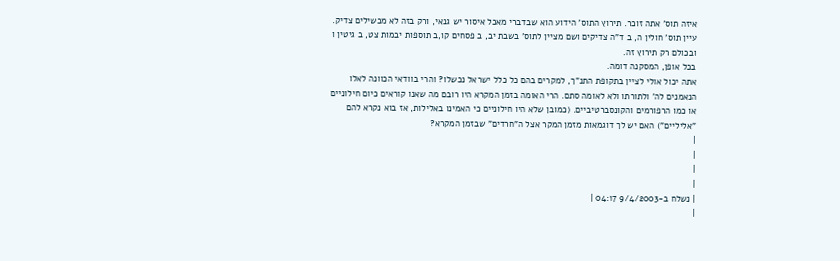איזה תוס' אתה זוכר. תירוץ התוס' הידוע הוא שבדברי מאכל איסור יש גנאי, ורק בזה לא מכשילים צדיק. עיין תוס' חולין ה, ב ד"ה צדיקים ושם מציין לתוס' בשבת יב, ב פסחים קו,ב תוספות יבמות צט, ב גיטין ו ובכולם רק תירוץ זה.
בכל אופן, המסקנה דומה.
אתה יכול אולי לציין בתקופת התנ"ך, למקרים בהם כל כלל ישראל נכשלו? והרי בוודאי הכוונה לאלו הנאמנים לה' ולתורתו ולא לאומה סתם. הרי האומה בזמן המקרא היו רובם מה שאנו קוראים כיום חילוניים או כמו הרפורמים והקונסברטיביים. (כמובן שלא היו חילוניים כי האמינו באלילות, אז בוא נקרא להם "אליליים") האם יש לך דוגמאות מזמן המקר אצל ה"חרדים" שבזמן המקרא?
|
|
|
|
| נשלח ב-9/4/2003 04:17 |
|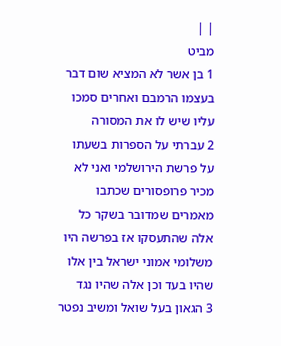| |
מביט
1 בן אשר לא המציא שום דבר בעצמו הרמבם ואחרים סמכו עליו שיש לו את המסורה
2 עברתי על הספרות בשעתו על פרשת הירושלמי ואני לא מכיר פרופסורים שכתבו מאמרים שמדובר בשקר כל אלה שהתעסקו אז בפרשה היו משלומי אמוני ישראל בין אלו שהיו בעד וכן אלה שהיו נגד
3 הגאון בעל שואל ומשיב נפטר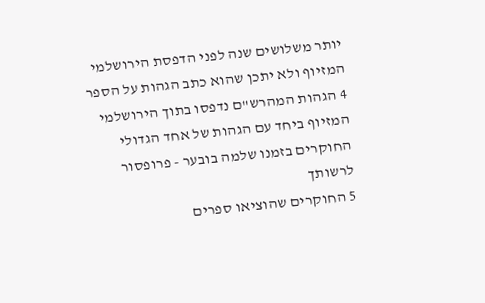יותר משלושים שנה לפני הדפסת הירושלמי המזיוף ולא יתכן שהוא כתב הגהות על הספר
4 הגהות המהרש"ם נדפסו בתוך הירושלמי המזיוף ביחד עם הגהות של אחד הגדולי החוקרים בזמנו שלמה בובער - פרופסור לרשותך
5 החוקרים שהוציאו ספרים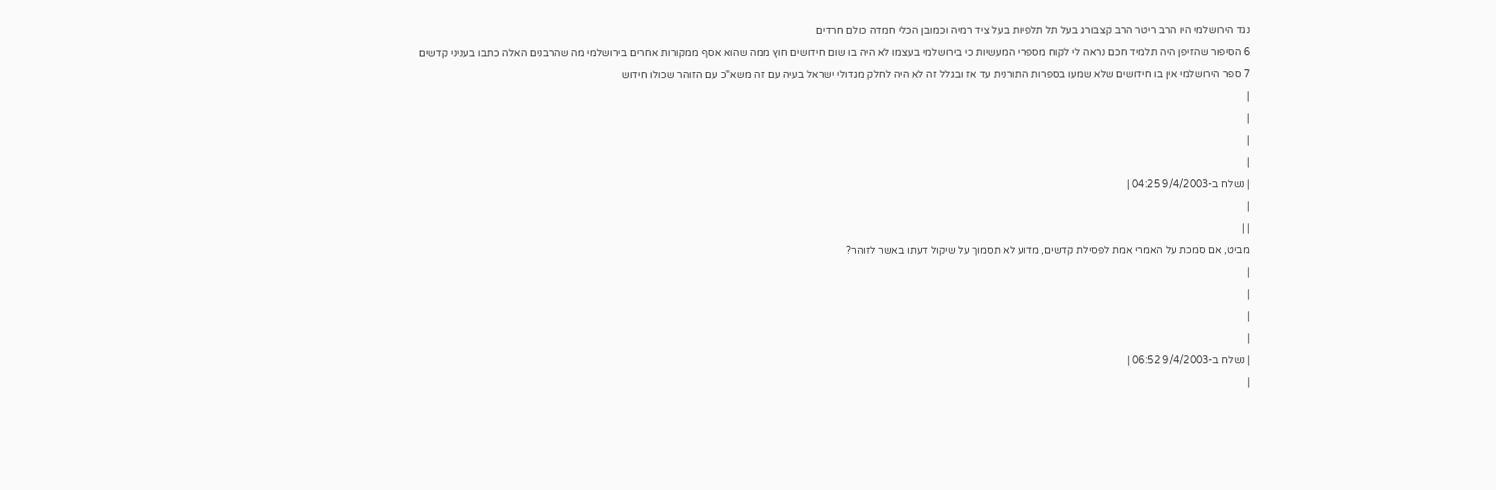נגד הירושלמי היו הרב ריטר הרב קצבורג בעל תל תלפיות בעל ציד רמיה וכמובן הכלי חמדה כולם חרדים
6 הסיפור שהזיפן היה תלמיד חכם נראה לי לקוח מספרי המעשיות כי בירושלמי בעצמו לא היה בו שום חידושים חוץ ממה שהוא אסף ממקורות אחרים בירושלמי מה שהרבנים האלה כתבו בעניני קדשים
7 ספר הירושלמי אין בו חידושים שלא שמעו בספרות התורנית עד אז ובגלל זה לא היה לחלק מגדולי ישראל בעיה עם זה משא"כ עם הזוהר שכולו חידוש
|
|
|
|
| נשלח ב-9/4/2003 04:25 |
|
| |
מביט, אם סמכת על האמרי אמת לפסילת קדשים, מדוע לא תסמוך על שיקול דעתו באשר לזוהר?
|
|
|
|
| נשלח ב-9/4/2003 06:52 |
|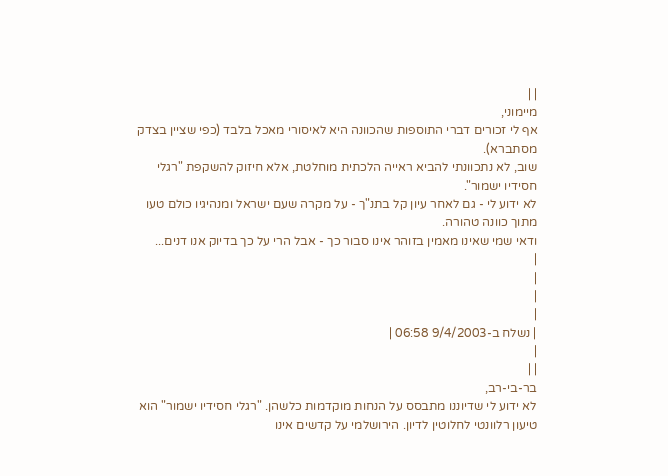| |
מיימוני,
אף לי זכורים דברי התוספות שהכוונה היא לאיסורי מאכל בלבד (כפי שציין בצדק מסתברא).
שוב, לא נתכוונתי להביא ראייה הלכתית מוחלטת, אלא חיזוק להשקפת "רגלי חסידיו ישמור".
לא ידוע לי - גם לאחר עיון קל בתנ"ך - על מקרה שעם ישראל ומנהיגיו כולם טעו מתוך כוונה טהורה.
ודאי שמי שאינו מאמין בזוהר אינו סבור כך - אבל הרי על כך בדיוק אנו דנים...
|
|
|
|
| נשלח ב-9/4/2003 06:58 |
|
| |
בר-בי-רב,
לא ידוע לי שדיוננו מתבסס על הנחות מוקדמות כלשהן. "רגלי חסידיו ישמור" הוא טיעון רלוונטי לחלוטין לדיון. הירושלמי על קדשים אינו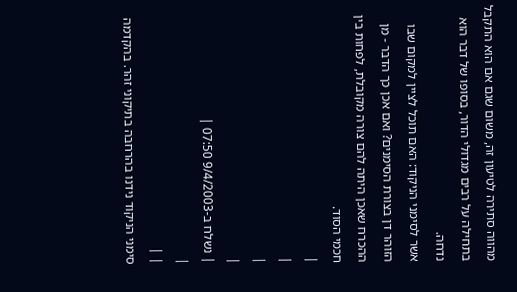מהווה סתירה לטיעון זה, משום שגם אם הוא התקבל בתחילה על רבים מגדולי הדור, בסופו של דבר הוא נדחה.
אשר לסימני הניקוד: האם תוכל לציין למקום שבו הזוהר דן בצורת הסימנים? ואם אכן כך הדבר - מן ההכרח שאכן היתה להם צורה מקובלת, לפחות בין חכמי הסוד.
|
|
|
|
| נשלח ב-9/4/2003 07:50 |
|
| |
סימני הניקוד נידנו בהרחבה בתיקוני זהר. בהקדמה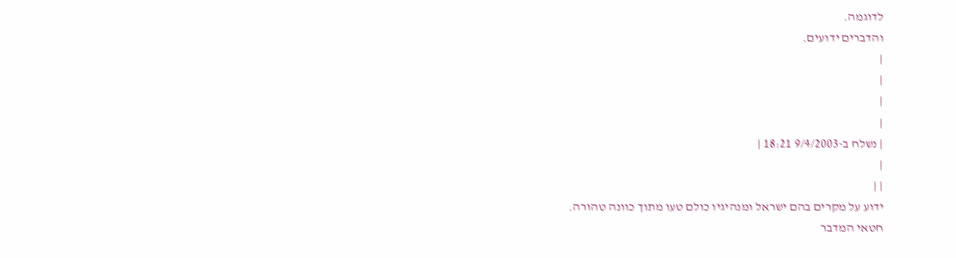לדוגמה.
והדברים ידועים.
|
|
|
|
| נשלח ב-9/4/2003 18:21 |
|
| |
ידוע על מקרים בהם ישראל ומנהיגיו כולם טעו מתוך כוונה טהורה.
חטאי המדבר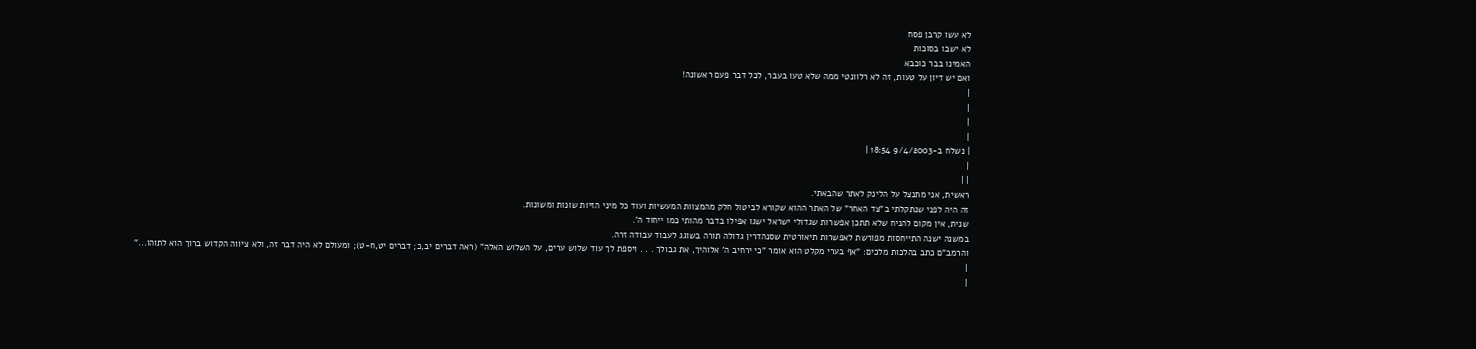לא עשו קרבן פסח
לא ישבו בסוכות
האמינו בבר כוכבא
ואם יש דיון על טעות, זה לא רלוונטי ממה שלא טעו בעבר, לכל דבר פעם ראשונה!
|
|
|
|
| נשלח ב-9/4/2003 18:54 |
|
| |
ראשית, אני מתנצל על הלינק לאתר שהבאתי.
זה היה לפני שנתקלתי ב"צד האחר" של האתר ההוא שקורא לביטול חלק מהמצוות המעשיות ועוד כל מיני הזיות שונות ומשונות.
שנית, אין מקום להניח שלא תתכן אפשרות שגדולי ישראל ישגו אפילו בדבר מהותי כמו ייחוד ה'.
במשנה ישנה התייחסות מפורשת לאפשרות תיאורטית שסנהדרין גדולה תורה בשוגג לעבוד עבודה זרה.
והרמב"ם כתב בהלכות מלכים: "אף בערי מקלט הוא אומר "כי ירחיב ה' אלוהיך, את גבולך . . . ויספת לך עוד שלוש ערים, על השלוש האלה" (ראה דברים יב,כ; דברים יט,ח-ט); ומעולם לא היה דבר זה, ולא ציווה הקדוש ברוך הוא לתוהו..."
|
|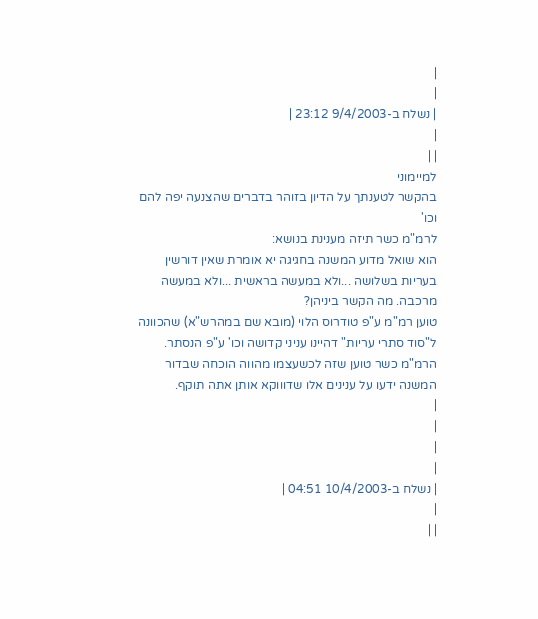|
|
| נשלח ב-9/4/2003 23:12 |
|
| |
למיימוני
בהקשר לטענתך על הדיון בזוהר בדברים שהצנעה יפה להם וכו'
לרמ"מ כשר תיזה מענינת בנושא:
הוא שואל מדוע המשנה בחגיגה יא אומרת שאין דורשין בעריות בשלושה ...ולא במעשה בראשית ...ולא במעשה מרכבה. מה הקשר ביניהן?
טוען רמ"מ ע"פ טודרוס הלוי (מובא שם במהרש"א) שהכוונה ל"סוד סתרי עריות" דהיינו עניני קדושה וכו' ע"פ הנסתר. הרמ"מ כשר טוען שזה לכשעצמו מהווה הוכחה שבדור המשנה ידעו על ענינים אלו שדוווקא אותן אתה תוקף.
|
|
|
|
| נשלח ב-10/4/2003 04:51 |
|
| |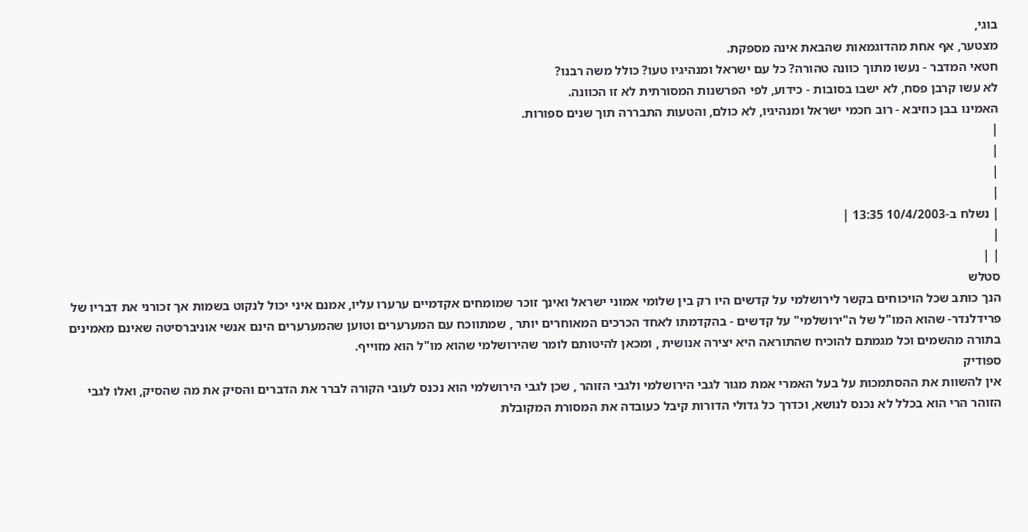בוגי,
מצטער, אף אחת מהדוגמאות שהבאת אינה מספקת.
חטאי המדבר - נעשו מתוך כוונה טהורה? כל עם ישראל ומנהיגיו טעו? כולל משה רבנו?
לא עשו קרבן פסח, לא ישבו בסובות - כידוע, לפי הפרשנות המסורתית לא זו הכוונה.
האמינו בבן כוזיבא - רוב חכמי ישראל ומנהיגיו, לא כולם, והטעות התבררה תוך שנים ספורות.
|
|
|
|
| נשלח ב-10/4/2003 13:35 |
|
| |
סטלש
הנך כותב שכל הויכוחים בקשר לירושלמי על קדשים היו רק בין שלומי אמוני ישראל ואינך זוכר שמומחים אקדמיים ערערו עליו, אמנם איני יכול לנקוט בשמות אך זכורני את דבריו של פרידלנדר- שהוא המו"ל של ה"ירושלמי" על קדשים - בהקדמתו לאחד הכרכים המאוחרים יותר , שמתווכח עם המערערים וטוען שהמערערים הינם אנשי אוניברסיטה שאינם מאמינים בתורה מהשמים וכל מגמתם להוכיח שהתוראה היא יצירה אנושית , ומכאן להיטותם לומר שהירושלמי שהוא מו"ל הוא מזוייף.
ספודיק
אין להשוות את ההסתמכות על בעל האמרי אמת מגור לגבי הירושלמי ולגבי הזוהר , שכן לגבי הירושלמי הוא נכנס לעובי הקורה לברר את הדברים והסיק את מה שהסיק, ואלו לגבי הזוהר הרי הוא בכלל לא נכנס לנושא, וכדרך כל גדולי הדורות קיבל כעובדה את המסורת המקובלת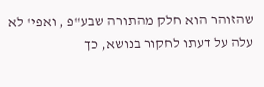שהזוהר הוא חלק מהתורה שבע"פ , ואפי' לא עלה על דעתו לחקור בנושא, כך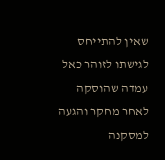שאין להתייחס לגישתו לזוהר כאל עמדה שהוסקה לאחר מחקר והגעה למסקנה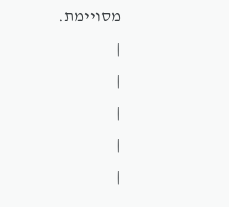מסויימת.
|
|
|
|
|